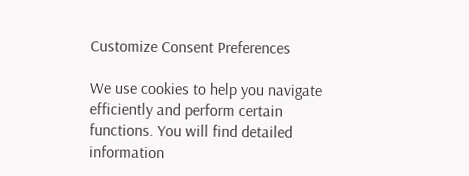Customize Consent Preferences

We use cookies to help you navigate efficiently and perform certain functions. You will find detailed information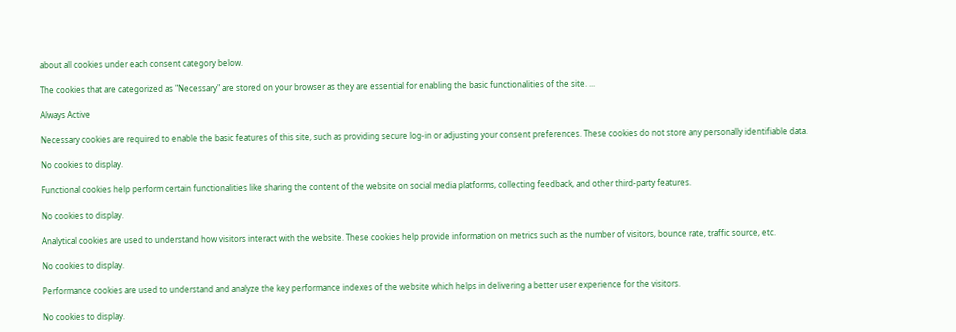about all cookies under each consent category below.

The cookies that are categorized as "Necessary" are stored on your browser as they are essential for enabling the basic functionalities of the site. ...

Always Active

Necessary cookies are required to enable the basic features of this site, such as providing secure log-in or adjusting your consent preferences. These cookies do not store any personally identifiable data.

No cookies to display.

Functional cookies help perform certain functionalities like sharing the content of the website on social media platforms, collecting feedback, and other third-party features.

No cookies to display.

Analytical cookies are used to understand how visitors interact with the website. These cookies help provide information on metrics such as the number of visitors, bounce rate, traffic source, etc.

No cookies to display.

Performance cookies are used to understand and analyze the key performance indexes of the website which helps in delivering a better user experience for the visitors.

No cookies to display.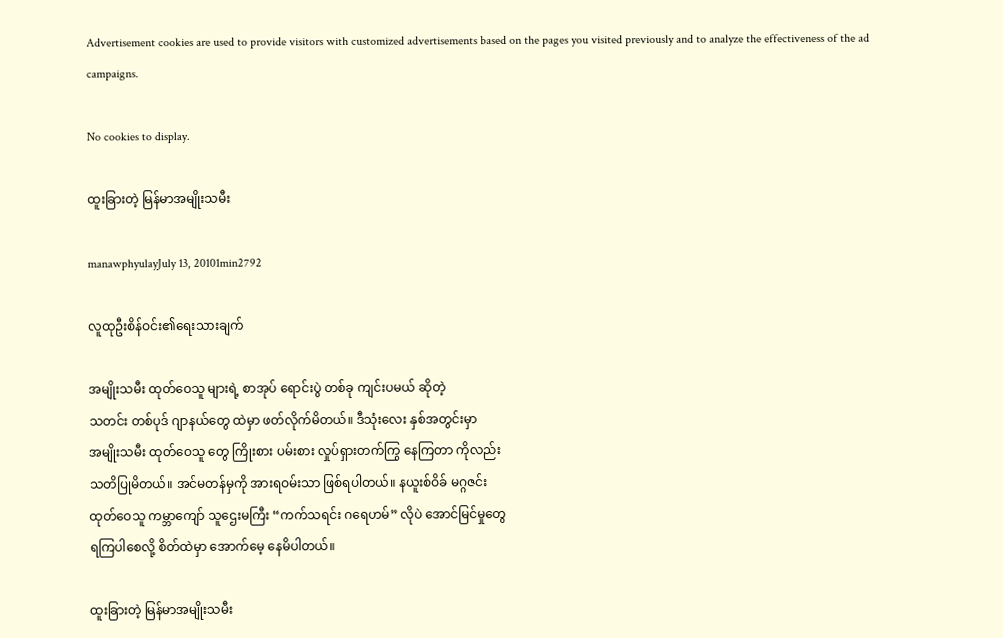Advertisement cookies are used to provide visitors with customized advertisements based on the pages you visited previously and to analyze the effectiveness of the ad campaigns.

No cookies to display.

ထူးခြားတဲ့ မြန်မာအမျိုးသမီး

manawphyulayJuly 13, 20101min2792

လူထုဦးစိန်ဝင်း၏ရေးသားချက်

အမျိုးသမီး ထုတ်ဝေသူ များရဲ့ စာအုပ် ရောင်းပွဲ တစ်ခု ကျင်းပမယ် ဆိုတဲ့
သတင်း တစ်ပုဒ် ဂျာနယ်တွေ ထဲမှာ ဖတ်လိုက်မိတယ်။ ဒီသုံးလေး နှစ်အတွင်းမှာ
အမျိုးသမီး ထုတ်ဝေသူ တွေ ကြိုးစား ပမ်းစား လှုပ်ရှားတက်ကြွ နေကြတာ ကိုလည်း
သတိပြုမိတယ်။ အင်မတန်မှကို အားရဝမ်းသာ ဖြစ်ရပါတယ်။ နယူးစ်ဝိခ် မဂ္ဂဇင်း
ထုတ်ဝေသူ ကမ္ဘာကျော် သူဌေးမကြီး “ကက်သရင်း ဂရေဟမ်” လိုပဲ အောင်မြင်မှုတွေ
ရကြပါစေလို့ စိတ်ထဲမှာ အောက်မေ့ နေမိပါတယ်။

ထူးခြားတဲ့ မြန်မာအမျိုးသမီး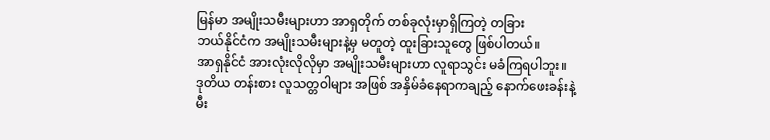မြန်မာ အမျိုးသမီးများဟာ အာရှတိုက် တစ်ခုလုံးမှာရှိကြတဲ့ တခြား
ဘယ်နိုင်ငံက အမျိုးသမီးများနဲ့မှ မတူတဲ့ ထူးခြားသူတွေ ဖြစ်ပါတယ်။
အာရှနိုင်ငံ အားလုံးလိုလိုမှာ အမျိုးသမီးများဟာ လူရာသွင်း မခံကြရပါဘူး။
ဒုတိယ တန်းစား လူသတ္တဝါများ အဖြစ် အနှိမ်ခံနေရာကချည့် နောက်ဖေးခန်းနဲ့
မီး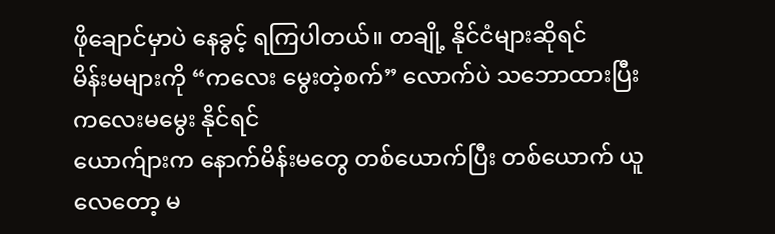ဖိုချောင်မှာပဲ နေခွင့် ရကြပါတယ်။ တချို့ နိုင်ငံများဆိုရင်
မိန်းမများကို “ကလေး မွေးတဲ့စက်” လောက်ပဲ သဘောထားပြီး ကလေးမမွေး နိုင်ရင်
ယောက်ျားက နောက်မိန်းမတွေ တစ်ယောက်ပြီး တစ်ယောက် ယူလေတော့ မ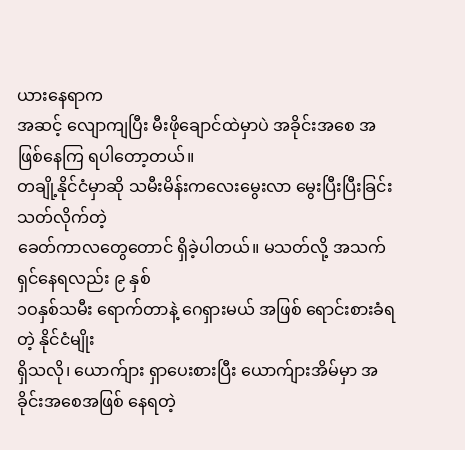ယားနေရာက
အဆင့် လျောကျပြီး မီးဖိုချောင်ထဲမှာပဲ အခိုင်းအစေ အဖြစ်နေကြ ရပါတော့တယ်။
တချို့နိုင်ငံမှာဆို သမီးမိန်းကလေးမွေးလာ မွေးပြီးပြီးခြင်း သတ်လိုက်တဲ့
ခေတ်ကာလတွေတောင် ရှိခဲ့ပါတယ်။ မသတ်လို့ အသက်ရှင်နေရလည်း ၉ နှစ်
၁ဝနှစ်သမီး ရောက်တာနဲ့ ဂေရှားမယ် အဖြစ် ရောင်းစားခံရတဲ့ နိုင်ငံမျိုး
ရှိသလို၊ ယောက်ျား ရှာပေးစားပြီး ယောက်ျားအိမ်မှာ အခိုင်းအစေအဖြစ် နေရတဲ့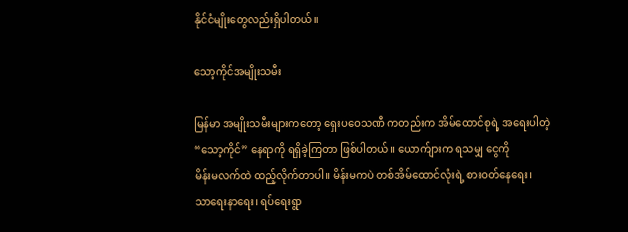နိုင်ငံမျိုးတွေလည်းရှိပါတယ်။

သော့ကိုင်အမျိုးသမီး

မြန်မာ အမျိုးသမီးများကတော့ ရှေးပဝေသဏီ ကတည်းက အိမ်ထောင်စုရဲ့ အရေးပါတဲ့
“သော့ကိုင်” နေရာကို ရရှိခဲ့ကြတာ ဖြစ်ပါတယ်။ ယောက်ျားက ရသမျှ ငွေကို
မိန်းမလက်ထဲ ထည့်လိုက်တာပါ။ မိန်းမကပဲ တစ်အိမ်ထောင်လုံးရဲ့ စားဝတ်နေရေး၊
သာရေးနာရေး၊ ရပ်ရေးရွာ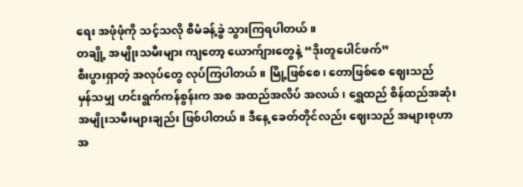ရေး အဖုံဖုံကို သင့်သလို စီမံခန့်ခွဲ သွားကြရပါတယ်။
တချို့ အမျိုးသမီးများ ကျတော့ ယောက်ျားတွေနဲ့ “ဒိုးတူပေါင်ဖက်”
စီးပွားရှာတဲ့ အလုပ်တွေ လုပ်ကြပါတယ်။ မြို့ဖြစ်စေ၊ တောဖြစ်စေ ဈေးသည်
မှန်သမျှ ဟင်းရွက်ကန်စွန်းက အစ အထည်အလိပ် အလယ်၊ ရွှေထည် စိန်ထည်အဆုံး
အမျိုးသမီးများချည်း ဖြစ်ပါတယ်။ ဒီနေ့ ခေတ်တိုင်လည်း ဈေးသည် အများစုဟာ
အ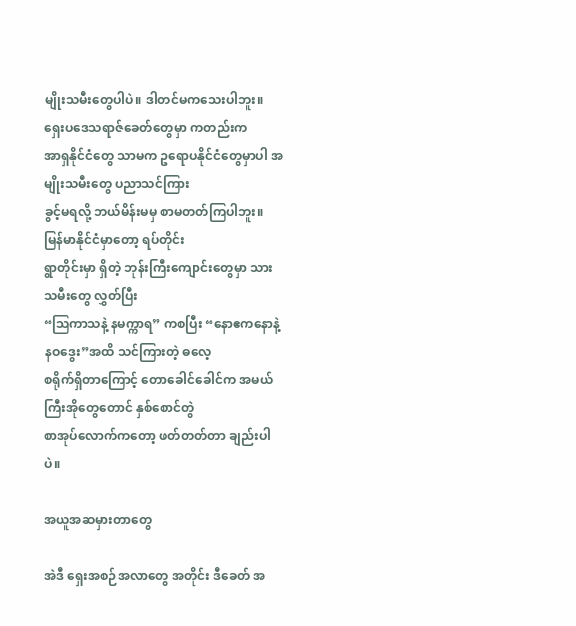မျိုးသမီးတွေပါပဲ။ ဒါတင်မကသေးပါဘူး။ ရှေးပဒေသရာဇ်ခေတ်တွေမှာ ကတည်းက
အာရှနိုင်ငံတွေ သာမက ဥရောပနိုင်ငံတွေမှာပါ အမျိုးသမီးတွေ ပညာသင်ကြား
ခွင့်မရလို့ ဘယ်မိန်းမမှ စာမတတ်ကြပါဘူး။ မြန်မာနိုင်ငံမှာတော့ ရပ်တိုင်း
ရွာတိုင်းမှာ ရှိတဲ့ ဘုန်းကြီးကျောင်းတွေမှာ သားသမီးတွေ လွှတ်ပြီး
“ဩကာသနဲ့ နမက္ကာရ” ကစပြီး “နောဧကနောနဲ့ နဝဒွေး”အထိ သင်ကြားတဲ့ ဓလေ့
စရိုက်ရှိတာကြောင့် တောခေါင်ခေါင်က အမယ်ကြီးအိုတွေတောင် နှစ်စောင်တွဲ
စာအုပ်လောက်ကတော့ ဖတ်တတ်တာ ချည်းပါပဲ။

အယူအဆမှားတာတွေ

အဲဒီ ရှေးအစဉ်အလာတွေ အတိုင်း ဒီခေတ် အ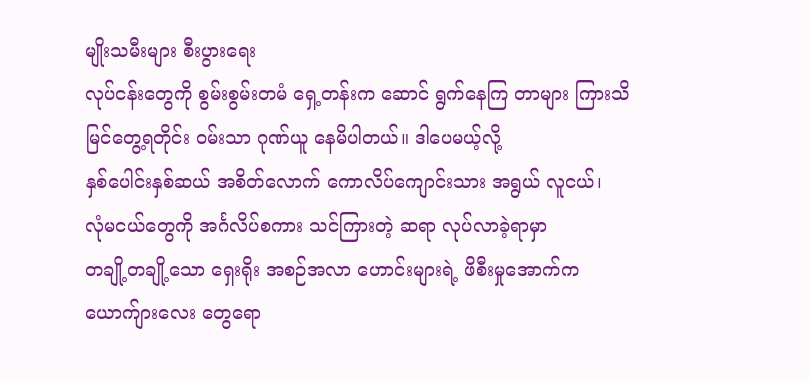မျိုးသမီးများ စီးပွားရေး
လုပ်ငန်းတွေကို စွမ်းစွမ်းတမံ ရှေ့တန်းက ဆောင် ရွက်နေကြ တာများ ကြားသိ
မြင်တွေ့ရတိုင်း ဝမ်းသာ ဂုဏ်ယူ နေမိပါတယ်။ ဒါပေမယ့်လို့
နှစ်ပေါင်းနှစ်ဆယ် အစိတ်လောက် ကောလိပ်ကျောင်းသား အရွယ် လူငယ်၊
လုံမငယ်တွေကို အင်္ဂလိပ်စကား သင်ကြားတဲ့ ဆရာ လုပ်လာခဲ့ရာမှာ
တချို့တချို့သော ရှေးရိုး အစဉ်အလာ ဟောင်းများရဲ့ ဖိစီးမှုအောက်က
ယောက်ျားလေး တွေရော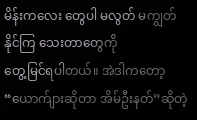မိန်းကလေး တွေပါ မလွတ် မကျွတ်နိုင်ကြ သေးတာတွေကို
တွေ့မြင်ရပါတယ်။ အဲဒါကတော့ “ယောက်ျားဆိုတာ အိမ်ဦးနတ်”ဆိုတဲ့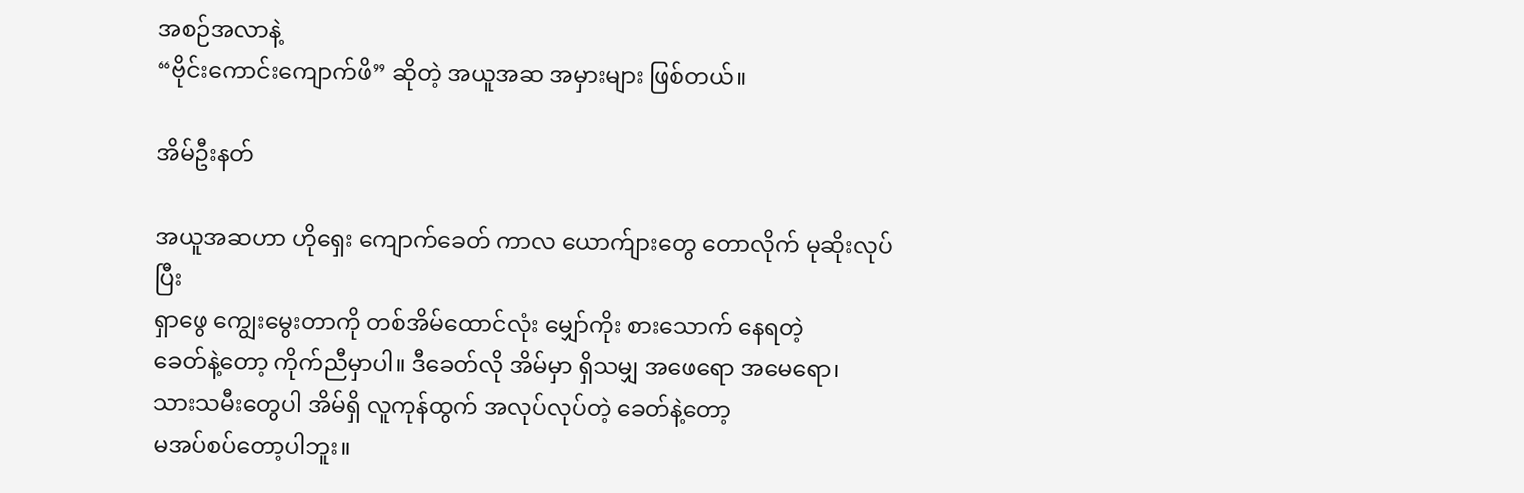အစဉ်အလာနဲ့
“ဗိုင်းကောင်းကျောက်ဖိ” ဆိုတဲ့ အယူအဆ အမှားများ ဖြစ်တယ်။

အိမ်ဦးနတ်

အယူအဆဟာ ဟိုရှေး ကျောက်ခေတ် ကာလ ယောက်ျားတွေ တောလိုက် မုဆိုးလုပ်ပြီး
ရှာဖွေ ကျွေးမွေးတာကို တစ်အိမ်ထောင်လုံး မျှော်ကိုး စားသောက် နေရတဲ့
ခေတ်နဲ့တော့ ကိုက်ညီမှာပါ။ ဒီခေတ်လို အိမ်မှာ ရှိသမျှ အဖေရော အမေရော၊
သားသမီးတွေပါ အိမ်ရှိ လူကုန်ထွက် အလုပ်လုပ်တဲ့ ခေတ်နဲ့တော့
မအပ်စပ်တော့ပါဘူး။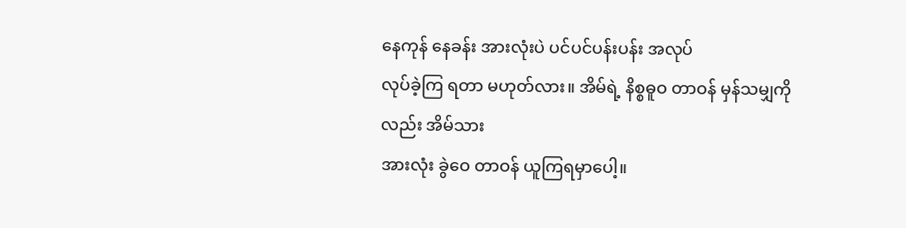နေကုန် နေခန်း အားလုံးပဲ ပင်ပင်ပန်းပန်း အလုပ်
လုပ်ခဲ့ကြ ရတာ မဟုတ်လား။ အိမ်ရဲ့ နိစ္စဓူဝ တာဝန် မှန်သမျှကိုလည်း အိမ်သား
အားလုံး ခွဲဝေ တာဝန် ယူကြရမှာပေါ့။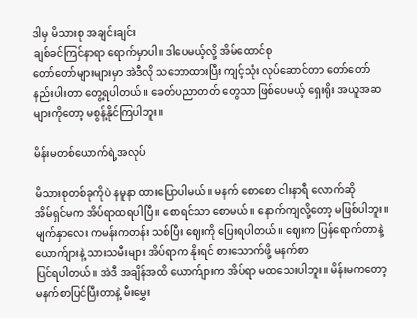ဒါမှ မိသားစု အချင်းချင်း
ချစ်ခင်ကြင်နာရာ ရောက်မှာပါ။ ဒါပေမယ့်လို့ အိမ်ထောင်စု
တော်တော်များများမှာ အဲဒီလို သဘောထားပြီး ကျင့်သုံး လုပ်ဆောင်တာ တော်တော်
နည်းပါးတာ တွေ့ရပါတယ်။ ခေတ်ပညာတတ် တွေသာ ဖြစ်ပေမယ့် ရှေးရိုး အယူအဆ
များကိုတော့ မစွန့်နိုင်ကြပါဘူး။

မိန်းမတစ်ယောက်ရဲ့အလုပ်

မိသားစုတစ်ခုကိုပဲ နမူနာ ထားပြောပါမယ်။ မနက် စောစော ငါးနာရီ လောက်ဆို
အိမ်ရှင်မက အိပ်ရာထရပါပြီ။ စောရင်သာ စောမယ်။ နောက်ကျလို့တော့ မဖြစ်ပါဘူး။
မျက်နှာလေး ကမန်းကတန်း သစ်ပြီး ဈေးကို ပြေးရပါတယ်။ ဈေးက ပြန်ရောက်တာနဲ့
ယောက်ျားနဲ့ သားသမီးများ အိပ်ရာက နိုးရင် စားသောက်ဖို့ မနက်စာ
ပြင်ရပါတယ်။ အဲဒီ အချိန်အထိ ယောက်ျားက အိပ်ရာ မထသေးပါဘူး။ မိန်းမကတော့
မနက်စာပြင်ပြီးတာနဲ့ မီးမွှေး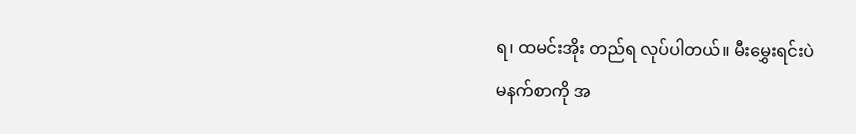ရ၊ ထမင်းအိုး တည်ရ လုပ်ပါတယ်။ မီးမွှေးရင်းပဲ
မနက်စာကို အ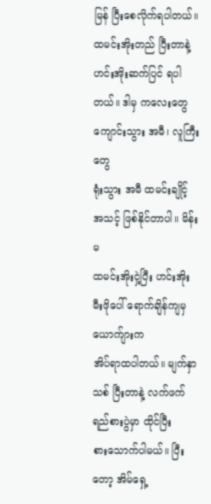မြန် ပြီးစေလိုက်ရပါတယ်။ ထမင်းအိုးတည် ပြီးတာနဲ့
ဟင်းအိုးဆက်ပြင် ရပါတယ်။ ဒါမှ ကလေးတွေ ကျောင်းသွား အမီ၊ လူကြီးတွေ
ရုံးသွား အမီ ထမင်းချိုင့် အသင့် ဖြစ်နိုင်တာပါ။ မိန်းမ
ထမင်းအိုးငှဲ့ပြီး ဟင်းအိုး မီးဖိုပေါ် ရောက်ချိန်ကျမှ ယောက်ျားက
အိပ်ရာထပါတယ်။ မျက်နှာသစ် ပြီးတာနဲ့ လက်ဖက် ရည်စားပွဲမှာ ထိုင်ပြီး
စားသောက်ပါမယ်။ ပြီးတော့ အိမ်ရှေ့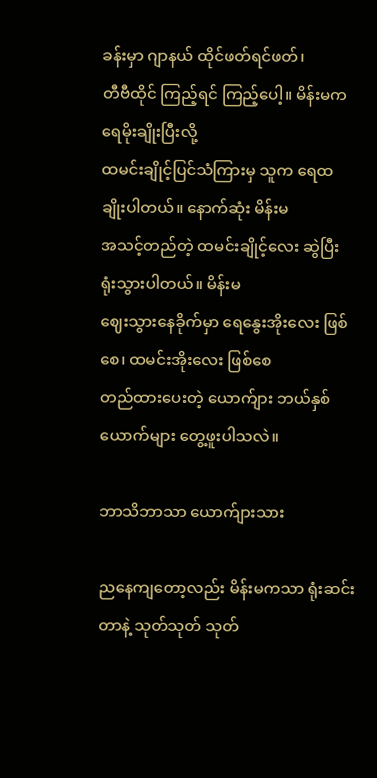ခန်းမှာ ဂျာနယ် ထိုင်ဖတ်ရင်ဖတ်၊
တီဗီထိုင် ကြည့်ရင် ကြည့်ပေါ့။ မိန်းမက ရေမိုးချိုးပြီးလို့
ထမင်းချိုင့်ပြင်သံကြားမှ သူက ရေထ ချိုးပါတယ်။ နောက်ဆုံး မိန်းမ
အသင့်တည်တဲ့ ထမင်းချိုင့်လေး ဆွဲပြီး ရုံးသွားပါတယ်။ မိန်းမ
ဈေးသွားနေခိုက်မှာ ရေနွေးအိုးလေး ဖြစ်စေ၊ ထမင်းအိုးလေး ဖြစ်စေ
တည်ထားပေးတဲ့ ယောက်ျား ဘယ်နှစ်ယောက်များ တွေ့ဖူးပါသလဲ။

ဘာသိဘာသာ ယောက်ျားသား

ညနေကျတော့လည်း မိန်းမကသာ ရုံးဆင်းတာနဲ့ သုတ်သုတ် သုတ်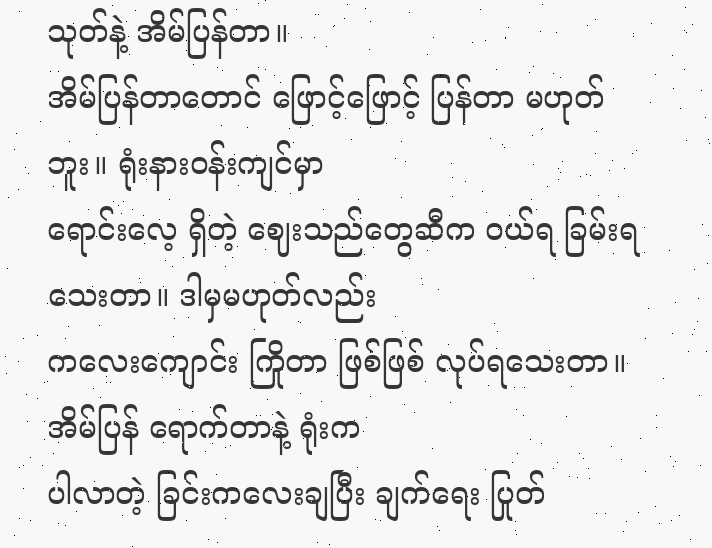သုတ်နဲ့ အိမ်ပြန်တာ။
အိမ်ပြန်တာတောင် ဖြောင့်ဖြောင့် ပြန်တာ မဟုတ်ဘူး။ ရုံးနားဝန်းကျင်မှာ
ရောင်းလေ့ ရှိတဲ့ ဈေးသည်တွေဆီက ဝယ်ရ ခြမ်းရ သေးတာ။ ဒါမှမဟုတ်လည်း
ကလေးကျောင်း ကြိုတာ ဖြစ်ဖြစ် လုပ်ရသေးတာ။ အိမ်ပြန် ရောက်တာနဲ့ ရုံးက
ပါလာတဲ့ ခြင်းကလေးချပြီး ချက်ရေး ပြုတ်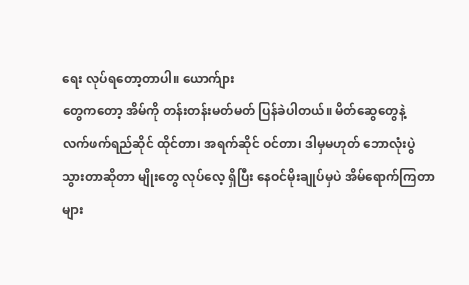ရေး လုပ်ရတော့တာပါ။ ယောက်ျား
တွေကတော့ အိမ်ကို တန်းတန်းမတ်မတ် ပြန်ခဲပါတယ်။ မိတ်ဆွေတွေနဲ့
လက်ဖက်ရည်ဆိုင် ထိုင်တာ၊ အရက်ဆိုင် ဝင်တာ၊ ဒါမှမဟုတ် ဘောလုံးပွဲ
သွားတာဆိုတာ မျိုးတွေ လုပ်လေ့ ရှိပြီး နေဝင်မိုးချုပ်မှပဲ အိမ်ရောက်ကြတာ
များ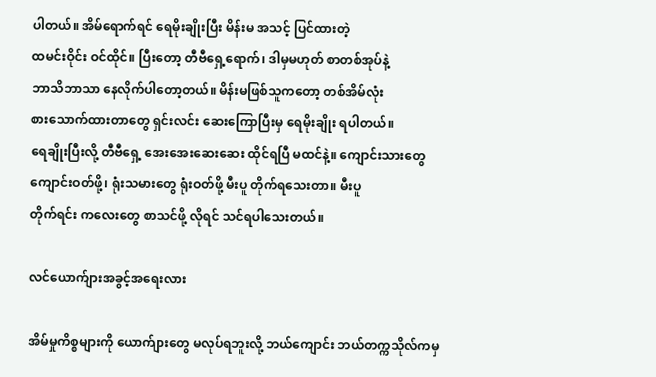ပါတယ်။ အိမ်ရောက်ရင် ရေမိုးချိုးပြီး မိန်းမ အသင့် ပြင်ထားတဲ့
ထမင်းဝိုင်း ဝင်ထိုင်။ ပြီးတော့ တီဗီရှေ့ရောက်၊ ဒါမှမဟုတ် စာတစ်အုပ်နဲ့
ဘာသိဘာသာ နေလိုက်ပါတော့တယ်။ မိန်းမဖြစ်သူကတော့ တစ်အိမ်လုံး
စားသောက်ထားတာတွေ ရှင်းလင်း ဆေးကြောပြီးမှ ရေမိုးချိုး ရပါတယ်။
ရေချိုးပြီးလို့ တီဗီရှေ့ အေးအေးဆေးဆေး ထိုင်ရပြီ မထင်နဲ့။ ကျောင်းသားတွေ
ကျောင်းဝတ်ဖို့၊ ရုံးသမားတွေ ရုံးဝတ်ဖို့ မီးပူ တိုက်ရသေးတာ။ မီးပူ
တိုက်ရင်း ကလေးတွေ စာသင်ဖို့ လိုရင် သင်ရပါသေးတယ်။

လင်ယောက်ျားအခွင့်အရေးလား

အိမ်မှုကိစ္စများကို ယောက်ျားတွေ မလုပ်ရဘူးလို့ ဘယ်ကျောင်း ဘယ်တက္ကသိုလ်ကမှ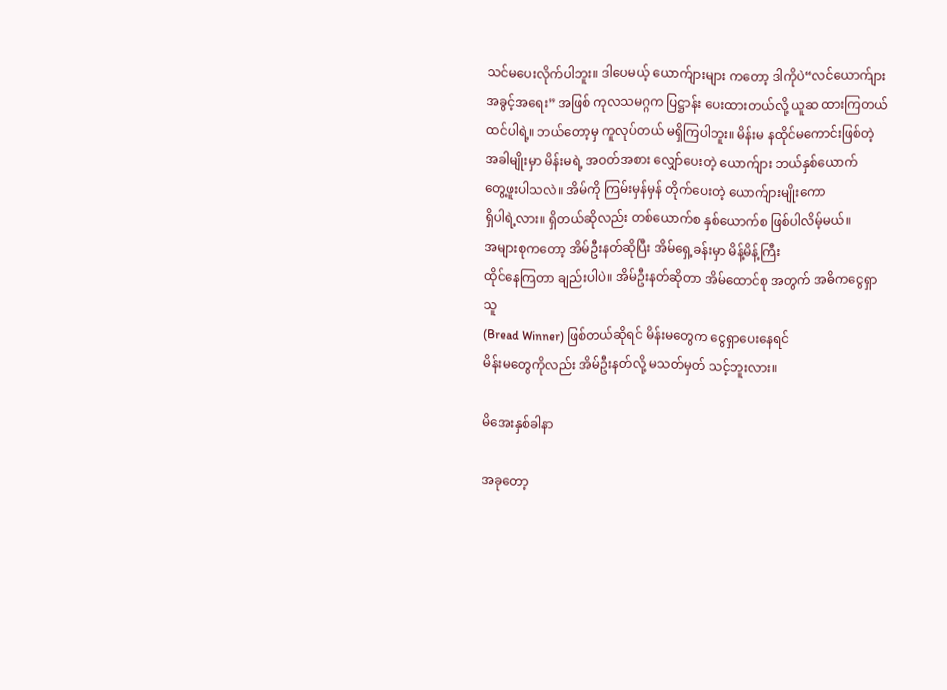သင်မပေးလိုက်ပါဘူး။ ဒါပေမယ့် ယောက်ျားများ ကတော့ ဒါကိုပဲ“လင်ယောက်ျား
အခွင့်အရေး” အဖြစ် ကုလသမဂ္ဂက ပြဋ္ဌာန်း ပေးထားတယ်လို့ ယူဆ ထားကြတယ်
ထင်ပါရဲ့။ ဘယ်တော့မှ ကူလုပ်တယ် မရှိကြပါဘူး။ မိန်းမ နထိုင်မကောင်းဖြစ်တဲ့
အခါမျိုးမှာ မိန်းမရဲ့ အဝတ်အစား လျှော်ပေးတဲ့ ယောက်ျား ဘယ်နှစ်ယောက်
တွေ့ဖူးပါသလဲ။ အိမ်ကို ကြမ်းမှန်မှန် တိုက်ပေးတဲ့ ယောက်ျားမျိုးကော
ရှိပါရဲ့လား။ ရှိတယ်ဆိုလည်း တစ်ယောက်စ နှစ်ယောက်စ ဖြစ်ပါလိမ့်မယ်။
အများစုကတော့ အိမ်ဦးနတ်ဆိုပြီး အိမ်ရှေ့ခန်းမှာ မိန့်မိန့်ကြီး
ထိုင်နေကြတာ ချည်းပါပဲ။ အိမ်ဦးနတ်ဆိုတာ အိမ်ထောင်စု အတွက် အဓိကငွေရှာသူ
(Bread Winner) ဖြစ်တယ်ဆိုရင် မိန်းမတွေက ငွေရှာပေးနေရင်
မိန်းမတွေကိုလည်း အိမ်ဦးနတ်လို့ မသတ်မှတ် သင့်ဘူးလား။

မိအေးနှစ်ခါနာ

အခုတော့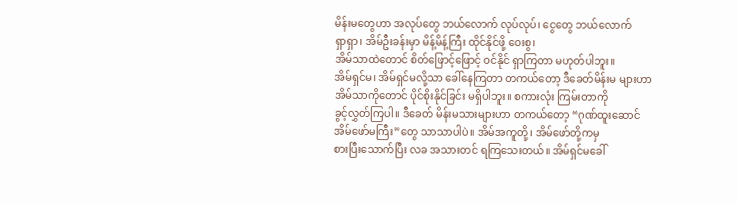မိန်းမတွေဟာ အလုပ်တွေ ဘယ်လောက် လုပ်လုပ်၊ ငွေတွေ ဘယ်လောက်
ရှာရှာ၊ အိမ်ဦးခန်းမှာ မိန့်မိန့်ကြီး ထိုင်နိုင်ဖို့ ဝေးစွ၊
အိမ်သာထဲတောင် စိတ်ဖြောင့်ဖြောင့် ဝင်နိုင် ရှာကြတာ မဟုတ်ပါဘူး။
အိမ်ရှင်မ၊ အိမ်ရှင်မလို့သာ ခေါ်နေကြတာ တကယ်တော့ ဒီခေတ်မိန်းမ များဟာ
အိမ်သာကိုတောင် ပိုင်စိုးနိုင်ခြင်း မရှိပါဘူး။ စကားလုံး ကြမ်းတာကို
ခွင့်လွှတ်ကြပါ။ ဒီခေတ် မိန်းမသားများဟာ တကယ်တော့ “ဂုဏ်ထူးဆောင်
အိမ်ဖော်မကြီး”တွေ သာသာပါပဲ။ အိမ်အကူတို့၊ အိမ်ဖော်တို့ကမှ
စားပြီးသောက်ပြီး လခ အသားတင် ရကြသေးတယ်။ အိမ်ရှင်မခေါ်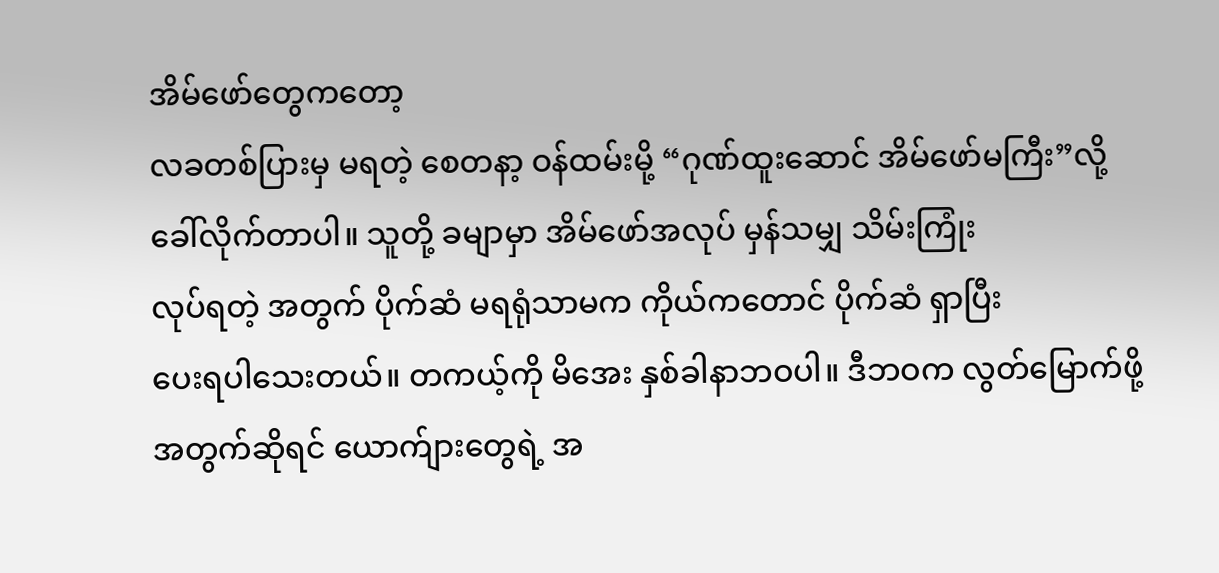အိမ်ဖော်တွေကတော့
လခတစ်ပြားမှ မရတဲ့ စေတနာ့ ဝန်ထမ်းမို့ “ဂုဏ်ထူးဆောင် အိမ်ဖော်မကြီး”လို့
ခေါ်လိုက်တာပါ။ သူတို့ ခမျာမှာ အိမ်ဖော်အလုပ် မှန်သမျှ သိမ်းကြုံး
လုပ်ရတဲ့ အတွက် ပိုက်ဆံ မရရုံသာမက ကိုယ်ကတောင် ပိုက်ဆံ ရှာပြီး
ပေးရပါသေးတယ်။ တကယ့်ကို မိအေး နှစ်ခါနာဘဝပါ။ ဒီဘဝက လွတ်မြောက်ဖို့
အတွက်ဆိုရင် ယောက်ျားတွေရဲ့ အ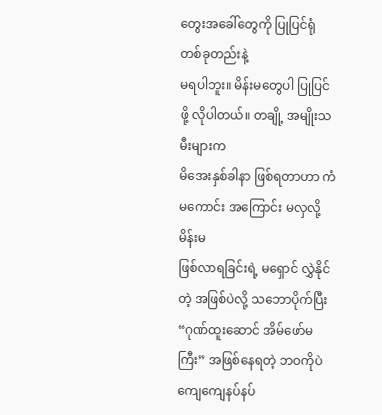တွေးအခေါ်တွေကို ပြုပြင်ရုံ တစ်ခုတည်းနဲ့
မရပါဘူး။ မိန်းမတွေပါ ပြုပြင်ဖို့ လိုပါတယ်။ တချို့ အမျိုးသမီးများက
မိအေးနှစ်ခါနာ ဖြစ်ရတာဟာ ကံမကောင်း အကြောင်း မလှလို့ မိန်းမ
ဖြစ်လာရခြင်းရဲ့ မရှောင် လွှဲနိုင်တဲ့ အဖြစ်ပဲလို့ သဘောပိုက်ပြီး
“ဂုဏ်ထူးဆောင် အိမ်ဖော်မကြီး” အဖြစ်နေရတဲ့ ဘဝကိုပဲ ကျေကျေနပ်နပ်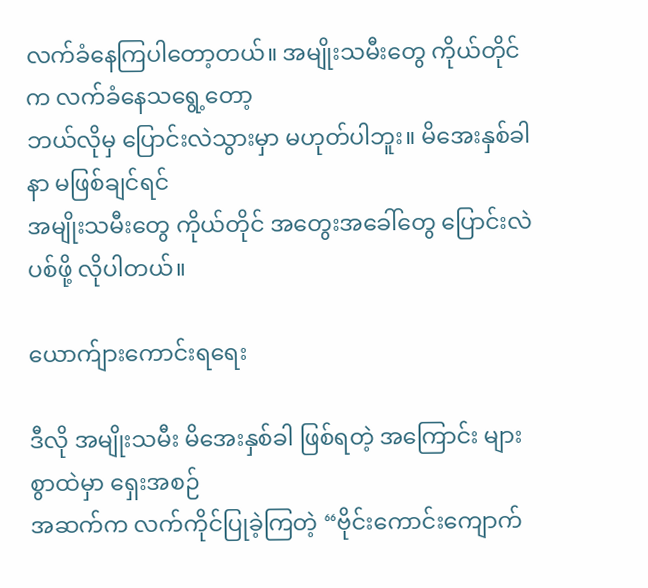လက်ခံနေကြပါတော့တယ်။ အမျိုးသမီးတွေ ကိုယ်တိုင်က လက်ခံနေသရွေ့တော့
ဘယ်လိုမှ ပြောင်းလဲသွားမှာ မဟုတ်ပါဘူး။ မိအေးနှစ်ခါနာ မဖြစ်ချင်ရင်
အမျိုးသမီးတွေ ကိုယ်တိုင် အတွေးအခေါ်တွေ ပြောင်းလဲပစ်ဖို့ လိုပါတယ်။

ယောက်ျားကောင်းရရေး

ဒီလို အမျိုးသမီး မိအေးနှစ်ခါ ဖြစ်ရတဲ့ အကြောင်း များစွာထဲမှာ ရှေးအစဉ်
အဆက်က လက်ကိုင်ပြုခဲ့ကြတဲ့ “ဗိုင်းကောင်းကျောက်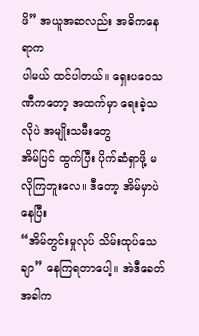ဖိ” အယူအဆလည်း အဓိကနေရာက
ပါမယ် ထင်ပါတယ်။ ရှေးပဝေသဏီကတော့ အထက်မှာ ရေးခဲ့သလိုပဲ အမျိုးသမီးတွေ
အိမ်ပြင် ထွက်ပြီး ပိုက်ဆံရှာဖို့ မလိုကြဘူးလေ။ ဒီတော့ အိမ်မှာပဲ နေပြီး
“အိမ်တွင်းမှုလုပ် သိမ်းထုပ်သေချာ” နေကြရတာပေါ့။ အဲဒီခေတ် အခါက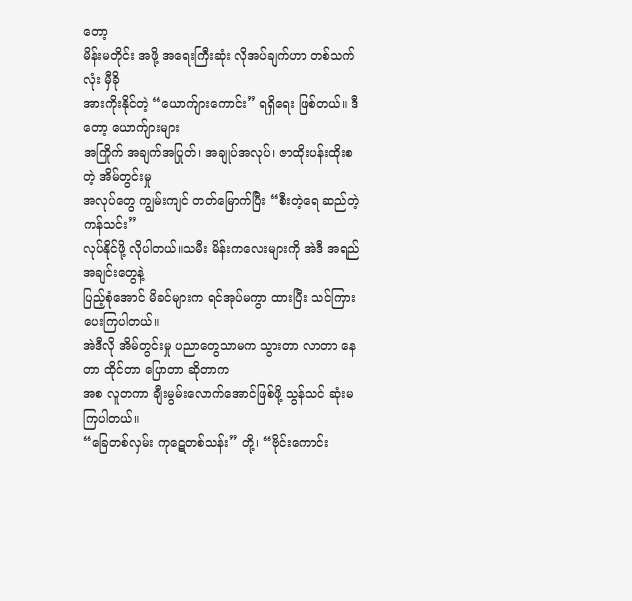တော့
မိန်းမတိုင်း အဖို့ အရေးကြီးဆုံး လိုအပ်ချက်ဟာ တစ်သက်လုံး မှီခို
အားကိုးနိုင်တဲ့ “ယောက်ျားကောင်း” ရရှိရေး ဖြစ်တယ်။ ဒီတော့ ယောက်ျားများ
အကြိုက် အချက်အပြုတ်၊ အချုပ်အလုပ်၊ ဇာထိုးပန်းထိုးစတဲ့ အိမ်တွင်းမှု
အလုပ်တွေ ကျွမ်းကျင် တတ်မြောက်ပြီး “စီးတဲ့ရေ ဆည်တဲ့ကန်သင်း”
လုပ်နိုင်ဖို့ လိုပါတယ်။သမီး မိန်းကလေးများကို အဲဒီ အရည်အချင်းတွေနဲ့
ပြည့်စုံအောင် မိခင်များက ရင်အုပ်မကွာ ထားပြီး သင်ကြားပေးကြပါတယ်။
အဲဒီလို အိမ်တွင်းမှု ပညာတွေသာမက သွားတာ လာတာ နေတာ ထိုင်တာ ပြောတာ ဆိုတာက
အစ လူတကာ ချီးမွမ်းလောက်အောင်ဖြစ်ဖို့ သွန်သင် ဆုံးမကြပါတယ်။
“ခြေတစ်လှမ်း ကုဋေတစ်သန်း” တို့၊ “ဗိုင်းကောင်း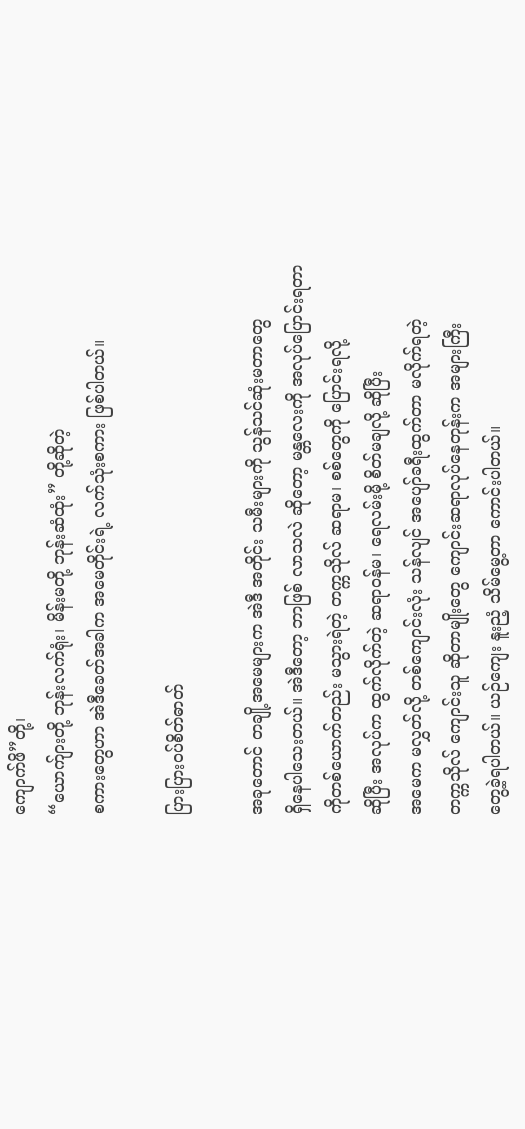ကျောက်ဖိ”တို့၊
“ယောက်ျားတို့ ဘုန်းလက်ရုံး၊ မိန်းမတို့ ဘုန်းဆံထုံး” တို့ဆိုတဲ့
စကားတွေဟာ အဲဒီခေတ်အခါက အမေတိုင်းရဲ့ လက်သုံးစကား ဖြစ်ပါတယ်။

ပြားပြားဝပ်စိတ်ဓာတ်

အခုတောင် တချို့အမေများက အဲဒီ အတိုင်း သမီးများကို သွန်သင်ဆုံးမတာတွေ
ရှိနေပါသေးတယ်။ အဲဒီတော့ ဘာဖြစ် လာသလဲ ဆိုတော့ မန္တလေးကို အလုပ်ပြောင်းရတာ
ကိုတစ်ယောက်တည်း မသွားရဲတဲ့ တက္ကသိုလ် ဆရာမ၊ စစ်တွေကို ပြောင်းရလို့
ဆိုပြီး အလုပ်က ထွက်လိုက်တဲ့ ဆရာဝန်မ၊ ရေလမ်းမို့ စိတ်မချလို့ ဆိုပြီး
အမေက မလွှတ်လို့ တစ်ကျောင်းလုံး သန်လျင် အပျော်ခရီးထွက်တာ မလိုက်ရတဲ့
တက္ကသိုလ် ကျောင်းသူ ဆိုတာမျိုးတွေ ကျောင်းဆရာလုပ်နေတုန်းက အများကြီး
တွေ့ခဲ့ရပါတယ်။ ယဉ်ကျေး နူးညံ့ သိမ်မွေ့တာ ကောင်းပါတယ်။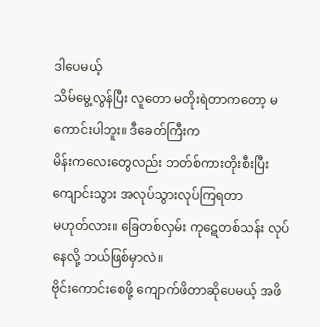ဒါပေမယ့်
သိမ်မွေ့လွန်ပြီး လူတော မတိုးရဲတာကတော့ မကောင်းပါဘူး။ ဒီခေတ်ကြီးက
မိန်းကလေးတွေလည်း ဘတ်စ်ကားတိုးစီးပြီး ကျောင်းသွား အလုပ်သွားလုပ်ကြရတာ
မဟုတ်လား။ ခြေတစ်လှမ်း ကုဋေတစ်သန်း လုပ်နေလို့ ဘယ်ဖြစ်မှာလဲ။
ဗိုင်းကောင်းစေဖို့ ကျောက်ဖိတာဆိုပေမယ့် အဖိ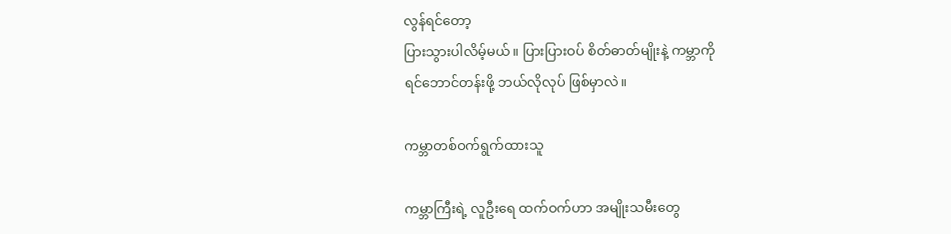လွန်ရင်တော့
ပြားသွားပါလိမ့်မယ်။ ပြားပြားဝပ် စိတ်ဓာတ်မျိုးနဲ့ ကမ္ဘာကို
ရင်ဘောင်တန်းဖို့ ဘယ်လိုလုပ် ဖြစ်မှာလဲ။

ကမ္ဘာတစ်ဝက်ရွက်ထားသူ

ကမ္ဘာကြီးရဲ့ လူဦးရေ ထက်ဝက်ဟာ အမျိုးသမီးတွေ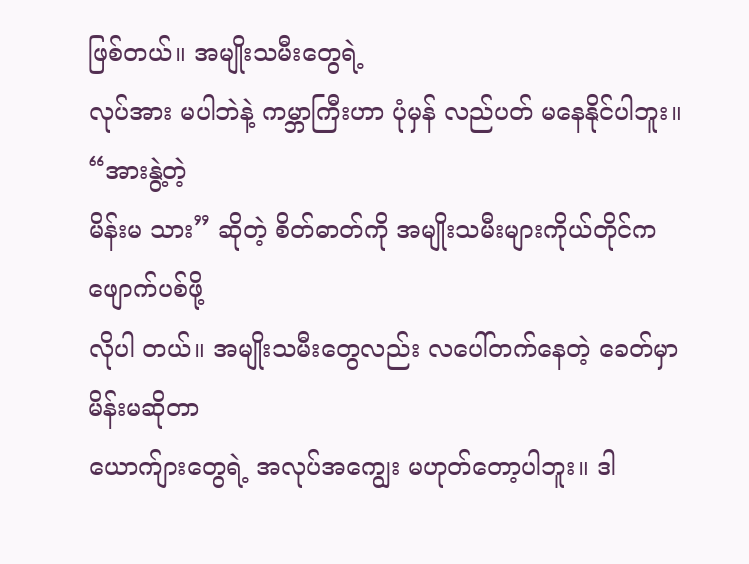ဖြစ်တယ်။ အမျိုးသမီးတွေရဲ့
လုပ်အား မပါဘဲနဲ့ ကမ္ဘာကြီးဟာ ပုံမှန် လည်ပတ် မနေနိုင်ပါဘူး။ “အားနွဲ့တဲ့
မိန်းမ သား” ဆိုတဲ့ စိတ်ဓာတ်ကို အမျိုးသမီးများကိုယ်တိုင်က ဖျောက်ပစ်ဖို့
လိုပါ တယ်။ အမျိုးသမီးတွေလည်း လပေါ်တက်နေတဲ့ ခေတ်မှာ မိန်းမဆိုတာ
ယောက်ျားတွေရဲ့ အလုပ်အကျွေး မဟုတ်တော့ပါဘူး။ ဒါ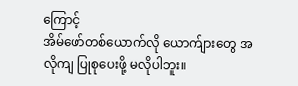ကြောင့်
အိမ်ဖော်တစ်ယောက်လို ယောက်ျားတွေ အလိုကျ ပြုစုပေးဖို့ မလိုပါဘူး။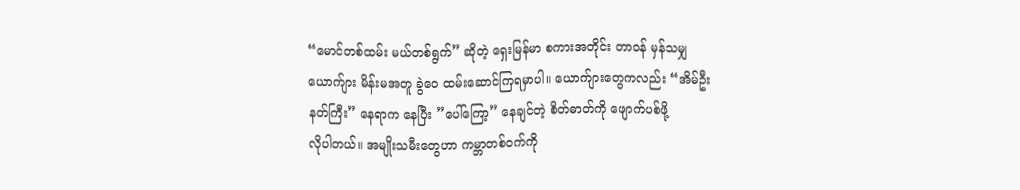“မောင်တစ်ထမ်း မယ်တစ်ရွက်” ဆိုတဲ့ ရှေးမြန်မာ စကားအတိုင်း တာဝန် မှန်သမျှ
ယောက်ျား မိန်းမအတူ ခွဲဝေ ထမ်းဆောင်ကြရမှာပါ။ ယောက်ျားတွေကလည်း “အိမ်ဦး
နတ်ကြီး” နေရာက နေပြီး ”ပေါ်ကြော့” နေချင်တဲ့ စိတ်ဓာတ်ကို ဖျောက်ပစ်ဖို့
လိုပါတယ်။ အမျိုးသမီးတွေဟာ ကမ္ဘာတစ်ဝက်ကို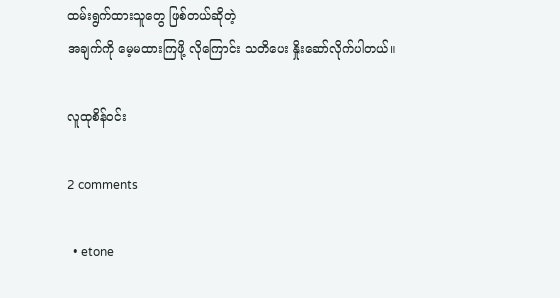ထမ်းရွက်ထားသူတွေ ဖြစ်တယ်ဆိုတဲ့
အချက်ကို မေ့မထားကြဖို့ လိုကြောင်း သတိပေး နှိုးဆော်လိုက်ပါတယ်။

လူထုစိန်ဝင်း

2 comments

  • etone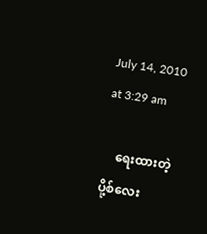July 14, 2010 at 3:29 am

    ရေးထားတဲ့ပို့စ်လေး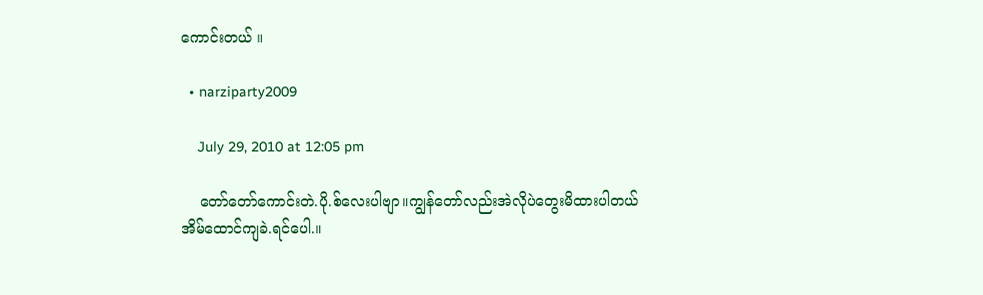ကောင်းတယ် ။

  • narziparty2009

    July 29, 2010 at 12:05 pm

    တော်တော်ကောင်းတဲ.ပို.စ်လေးပါဗျာ။ကျွန်တော်လည်းအဲလိုပဲတွေးမိထားပါတယ်အိမ်ထောင်ကျခဲ.ရင်ပေါ.။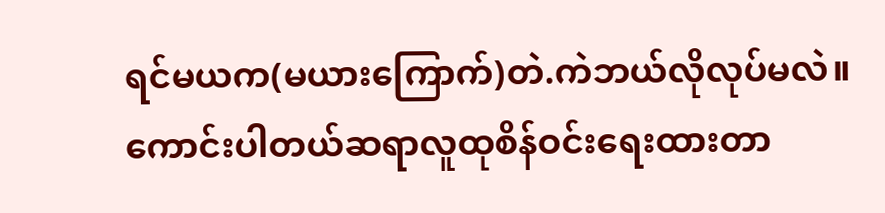ရင်မယက(မယားကြောက်)တဲ.ကဲဘယ်လိုလုပ်မလဲ။ကောင်းပါတယ်ဆရာလူထုစိန်ဝင်းရေးထားတာ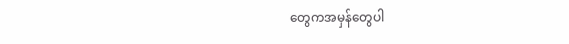တွေကအမှန်တွေပါ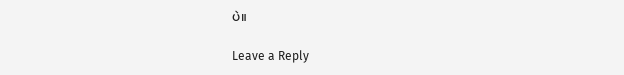ပဲ။

Leave a Reply